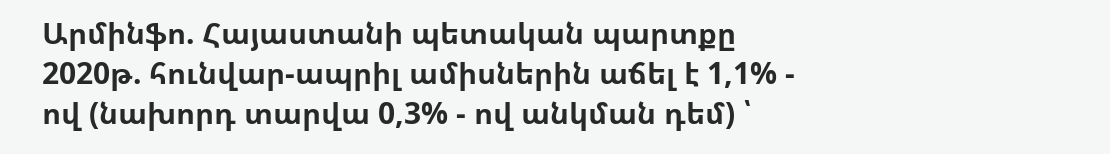Արմինֆո. Հայաստանի պետական պարտքը 2020թ. հունվար-ապրիլ ամիսներին աճել է 1,1% - ով (նախորդ տարվա 0,3% - ով անկման դեմ) ՝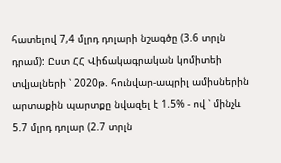հատելով 7,4 մլրդ դոլարի նշագծը (3.6 տրլն դրամ): Ըստ ՀՀ Վիճակագրական կոմիտեի տվյալների ՝ 2020թ. հունվար-ապրիլ ամիսներին արտաքին պարտքը նվազել է 1.5% - ով ՝ մինչև 5.7 մլրդ դոլար (2.7 տրլն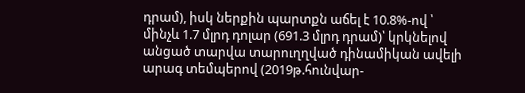դրամ), իսկ ներքին պարտքն աճել է 10.8%-ով ՝ մինչև 1.7 մլրդ դոլար (691.3 մլրդ դրամ)՝ կրկնելով անցած տարվա տարուղղված դինամիկան ավելի արագ տեմպերով (2019թ.հունվար-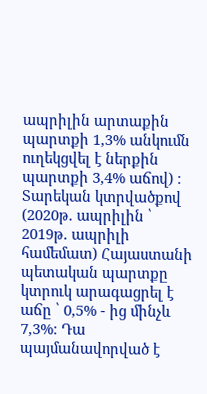ապրիլին արտաքին պարտքի 1,3% անկումն ուղեկցվել է ներքին պարտքի 3,4% աճով) ։
Տարեկան կտրվածքով (2020թ. ապրիլին ՝ 2019թ. ապրիլի համեմատ) Հայաստանի պետական պարտքը կտրուկ արագացրել է աճը ՝ 0,5% - ից մինչև 7,3%։ Դա պայմանավորված է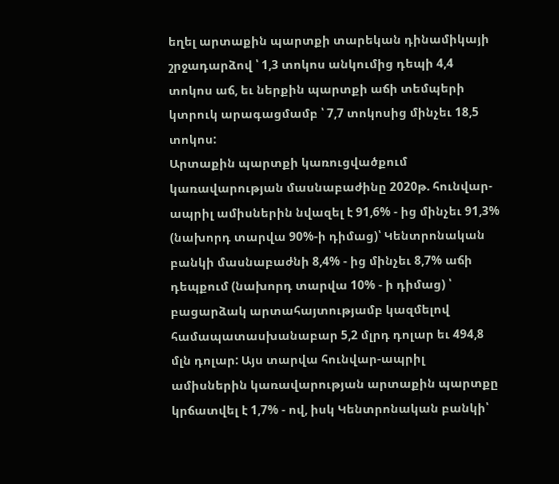եղել արտաքին պարտքի տարեկան դինամիկայի շրջադարձով ՝ 1,3 տոկոս անկումից դեպի 4,4 տոկոս աճ, եւ ներքին պարտքի աճի տեմպերի կտրուկ արագացմամբ ՝ 7,7 տոկոսից մինչեւ 18,5 տոկոս:
Արտաքին պարտքի կառուցվածքում կառավարության մասնաբաժինը 2020թ. հունվար-ապրիլ ամիսներին նվազել է 91,6% - ից մինչեւ 91,3% (նախորդ տարվա 90%-ի դիմաց)՝ Կենտրոնական բանկի մասնաբաժնի 8,4% - ից մինչեւ 8,7% աճի դեպքում (նախորդ տարվա 10% - ի դիմաց) ՝ բացարձակ արտահայտությամբ կազմելով համապատասխանաբար 5,2 մլրդ դոլար եւ 494,8 մլն դոլար: Այս տարվա հունվար-ապրիլ ամիսներին կառավարության արտաքին պարտքը կրճատվել է 1,7% - ով, իսկ Կենտրոնական բանկի՝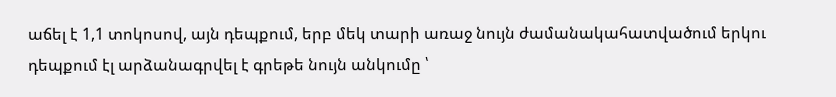աճել է 1,1 տոկոսով, այն դեպքում, երբ մեկ տարի առաջ նույն ժամանակահատվածում երկու դեպքում էլ արձանագրվել է գրեթե նույն անկումը ՝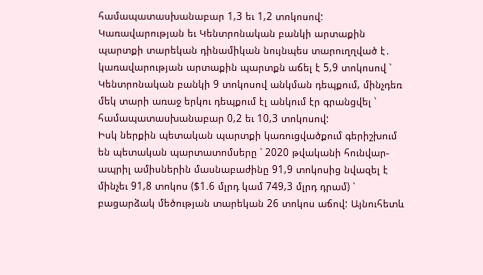համապատասխանաբար 1,3 եւ 1,2 տոկոսով: Կառավարության եւ Կենտրոնական բանկի արտաքին պարտքի տարեկան դինամիկան նույնպես տարուղղված է․ կառավարության արտաքին պարտքն աճել է 5,9 տոկոսով ՝ Կենտրոնական բանկի 9 տոկոսով անկման դեպքում, մինչդեռ մեկ տարի առաջ երկու դեպքում էլ անկում էր գրանցվել ՝ համապատասխանաբար 0,2 եւ 10,3 տոկոսով:
Իսկ ներքին պետական պարտքի կառուցվածքում գերիշխում են պետական պարտատոմսերը ՝ 2020 թվականի հունվար-ապրիլ ամիսներին մասնաբաժինը 91,9 տոկոսից նվազել է մինչեւ 91,8 տոկոս ($1.6 մլրդ կամ 749,3 մլրդ դրամ) ՝ բացարձակ մեծության տարեկան 26 տոկոս աճով: Այնուհետև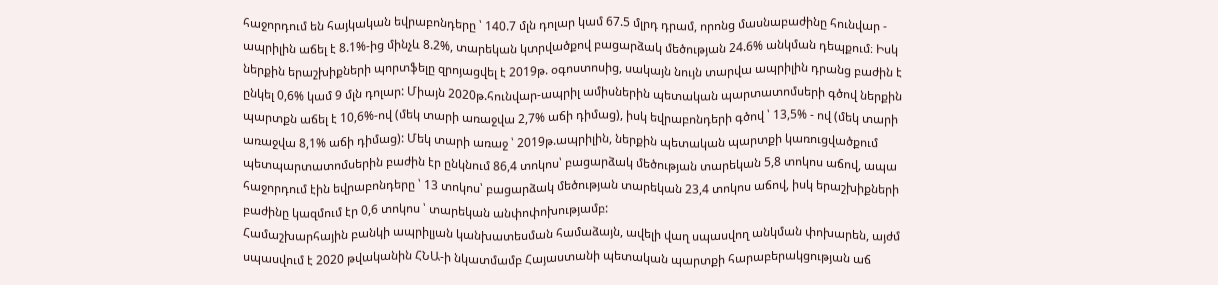հաջորդում են հայկական եվրաբոնդերը ՝ 140.7 մլն դոլար կամ 67.5 մլրդ դրամ, որոնց մասնաբաժինը հունվար - ապրիլին աճել է 8.1%-ից մինչև 8.2%, տարեկան կտրվածքով բացարձակ մեծության 24.6% անկման դեպքում։ Իսկ ներքին երաշխիքների պորտֆելը զրոյացվել է 2019թ. օգոստոսից, սակայն նույն տարվա ապրիլին դրանց բաժին է ընկել 0,6% կամ 9 մլն դոլար: Միայն 2020թ.հունվար-ապրիլ ամիսներին պետական պարտատոմսերի գծով ներքին պարտքն աճել է 10,6%-ով (մեկ տարի առաջվա 2,7% աճի դիմաց), իսկ եվրաբոնդերի գծով ՝ 13,5% - ով (մեկ տարի առաջվա 8,1% աճի դիմաց): Մեկ տարի առաջ ՝ 2019թ.ապրիլին, ներքին պետական պարտքի կառուցվածքում պետպարտատոմսերին բաժին էր ընկնում 86,4 տոկոս՝ բացարձակ մեծության տարեկան 5,8 տոկոս աճով, ապա հաջորդում էին եվրաբոնդերը ՝ 13 տոկոս՝ բացարձակ մեծության տարեկան 23,4 տոկոս աճով, իսկ երաշխիքների բաժինը կազմում էր 0,6 տոկոս ՝ տարեկան անփոփոխությամբ:
Համաշխարհային բանկի ապրիլյան կանխատեսման համաձայն, ավելի վաղ սպասվող անկման փոխարեն, այժմ սպասվում է 2020 թվականին ՀՆԱ-ի նկատմամբ Հայաստանի պետական պարտքի հարաբերակցության աճ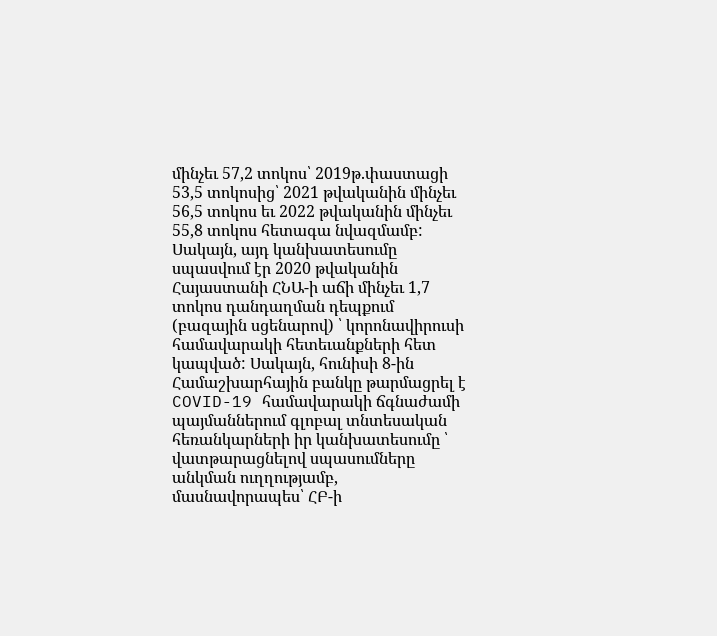մինչեւ 57,2 տոկոս՝ 2019թ.փաստացի 53,5 տոկոսից՝ 2021 թվականին մինչեւ 56,5 տոկոս եւ 2022 թվականին մինչեւ 55,8 տոկոս հետագա նվազմամբ: Սակայն, այդ կանխատեսումը սպասվում էր 2020 թվականին Հայաստանի ՀՆԱ-ի աճի մինչեւ 1,7 տոկոս դանդաղման դեպքում (բազային սցենարով) ՝ կորոնավիրուսի համավարակի հետեւանքների հետ կապված: Սակայն, հունիսի 8-ին Համաշխարհային բանկը թարմացրել է COVID-19 համավարակի ճգնաժամի պայմաններում գլոբալ տնտեսական հեռանկարների իր կանխատեսումը ՝ վատթարացնելով սպասումները անկման ուղղությամբ, մասնավորապես՝ ՀԲ-ի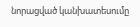նորացված կանխատեսումը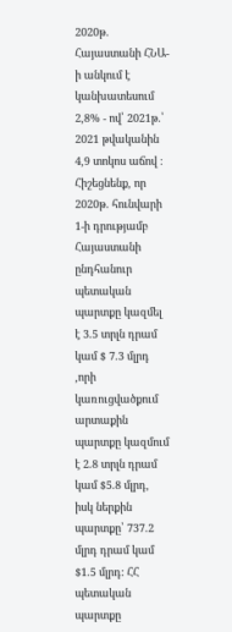2020թ. Հայաստանի ՀՆԱ-ի անկում է կանխատեսում 2,8% - ով՝ 2021թ.՝ 2021 թվականին 4,9 տոկոս աճով ։
Հիշեցնենք, որ 2020թ. հունվարի 1-ի դրությամբ Հայաստանի ընդհանուր պետական պարտքը կազմել է 3.5 տրլն դրամ կամ $ 7.3 մլրդ ,որի կառուցվածքում արտաքին պարտքը կազմում է 2.8 տրլն դրամ կամ $5.8 մլրդ, իսկ ներքին պարտքը՝ 737.2 մլրդ դրամ կամ $1.5 մլրդ: ՀՀ պետական պարտքը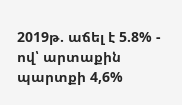2019թ. աճել է 5.8% - ով՝ արտաքին պարտքի 4,6%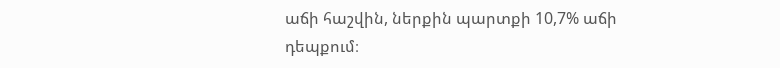աճի հաշվին, ներքին պարտքի 10,7% աճի դեպքում։